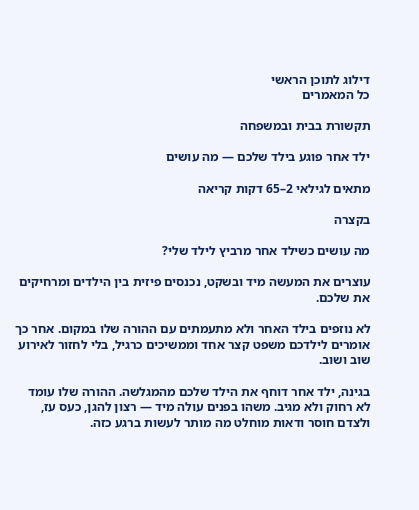דילוג לתוכן הראשי
כל המאמרים

תקשורת בבית ובמשפחה

ילד אחר פוגע בילד שלכם — מה עושים

מתאים לגילאי 2–65 דקות קריאה

בקצרה

מה עושים כשילד אחר מרביץ לילד שלי?

עוצרים את המעשה מיד ובשקט, נכנסים פיזית בין הילדים ומרחיקים את שלכם.

לא נוזפים בילד האחר ולא מתעמתים עם ההורה שלו במקום. אחר כך אומרים לילדכם משפט קצר אחד וממשיכים כרגיל, בלי לחזור לאירוע שוב ושוב.

בגינה, ילד אחר דוחף את הילד שלכם מהמגלשה. ההורה שלו עומד לא רחוק ולא מגיב. משהו בפנים עולה מיד — רצון להגן, כעס עז, ולצדם חוסר ודאות מוחלט מה מותר לעשות ברגע כזה.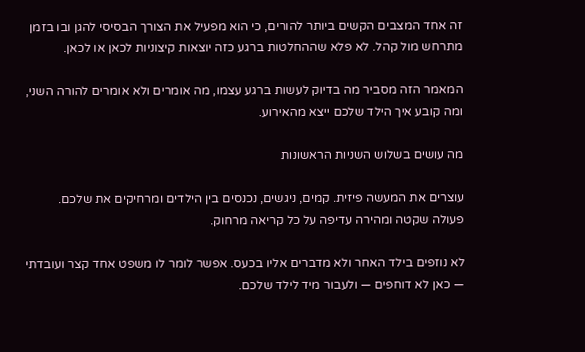זה אחד המצבים הקשים ביותר להורים, כי הוא מפעיל את הצורך הבסיסי להגן ובו בזמן מתרחש מול קהל. לא פלא שההחלטות ברגע כזה יוצאות קיצוניות לכאן או לכאן.

המאמר הזה מסביר מה בדיוק לעשות ברגע עצמו, מה אומרים ולא אומרים להורה השני, ומה קובע איך הילד שלכם ייצא מהאירוע.

מה עושים בשלוש השניות הראשונות

עוצרים את המעשה פיזית. קמים, ניגשים, נכנסים בין הילדים ומרחיקים את שלכם. פעולה שקטה ומהירה עדיפה על כל קריאה מרחוק.

לא נוזפים בילד האחר ולא מדברים אליו בכעס. אפשר לומר לו משפט אחד קצר ועובדתי — כאן לא דוחפים — ולעבור מיד לילד שלכם.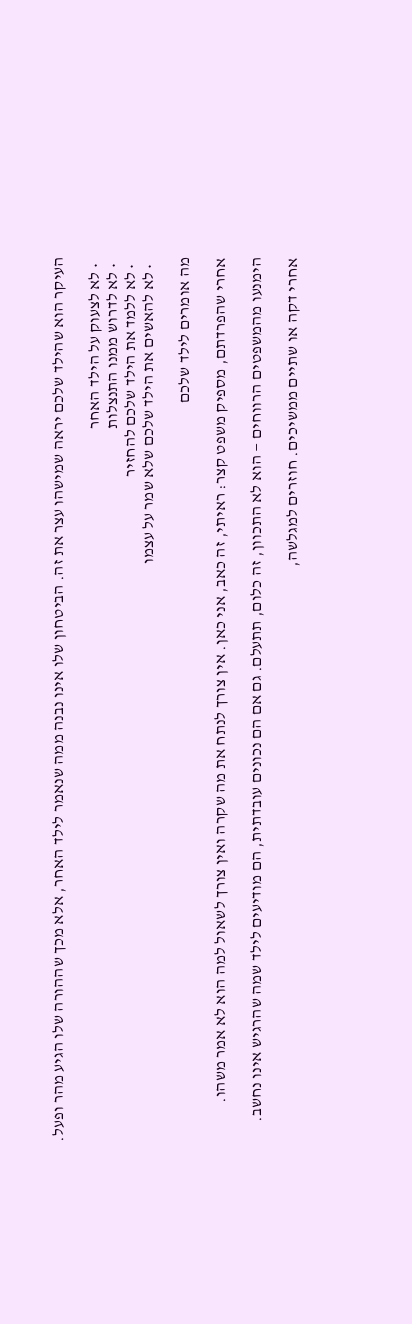העיקר הוא שהילד שלכם יראה שמישהו עצר את זה. הביטחון שלו אינו נבנה ממה שנאמר לילד האחר, אלא מכך שההורה שלו הגיע מהר ופעל.

  • לא לצעוק על הילד האחר
  • לא לדרוש ממנו התנצלות
  • לא ללמד את הילד שלכם להחזיר
  • לא להאשים את הילד שלכם שלא שמר על עצמו

מה אומרים לילד שלכם

אחרי שהפרדתם, מספיק משפט קצר: ראיתי, זה כאב, אני כאן. אין צורך לנתח את מה שקרה ואין צורך לשאול למה הוא לא אמר משהו.

הימנעו מהמשפטים הרווחים — הוא לא התכוון, זה כלום, תתעלם. גם אם הם נכונים עובדתית, הם מודיעים לילד שמה שהרגיש אינו נחשב.

אחרי דקה או שתיים ממשיכים. חוזרים למגלשה,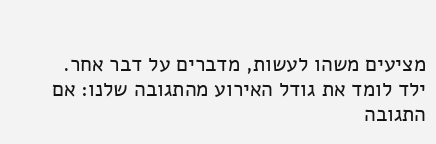מציעים משהו לעשות, מדברים על דבר אחר. ילד לומד את גודל האירוע מהתגובה שלנו: אם התגובה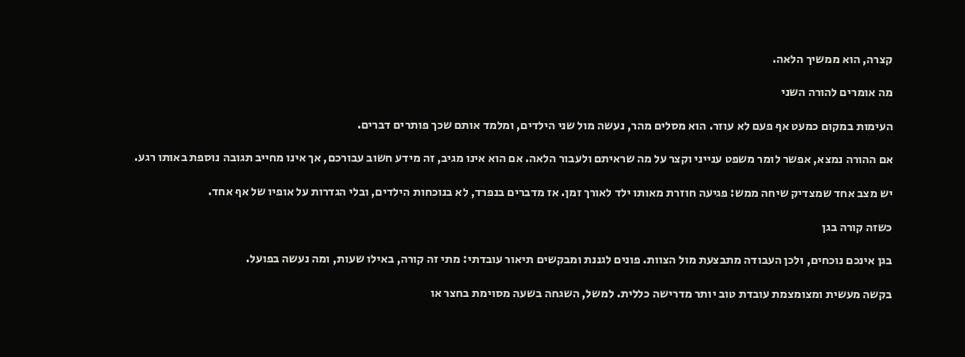קצרה, הוא ממשיך הלאה.

מה אומרים להורה השני

העימות במקום כמעט אף פעם לא עוזר. הוא מסלים מהר, נעשה מול שני הילדים, ומלמד אותם שכך פותרים דברים.

אם ההורה נמצא, אפשר לומר משפט ענייני וקצר על מה שראיתם ולעבור הלאה. אם הוא אינו מגיב, זה מידע חשוב עבורכם, אך אינו מחייב תגובה נוספת באותו רגע.

יש מצב אחד שמצדיק שיחה ממש: פגיעה חוזרת מאותו ילד לאורך זמן. אז מדברים בנפרד, לא בנוכחות הילדים, ובלי הגדרות על אופיו של אף אחד.

כשזה קורה בגן

בגן אינכם נוכחים, ולכן העבודה מתבצעת מול הצוות. פונים לגננת ומבקשים תיאור עובדתי: מתי זה קורה, באילו שעות, ומה נעשה בפועל.

בקשה מעשית ומצומצמת עובדת טוב יותר מדרישה כללית. למשל, השגחה בשעה מסוימת בחצר או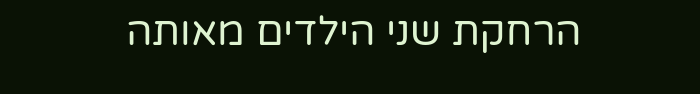הרחקת שני הילדים מאותה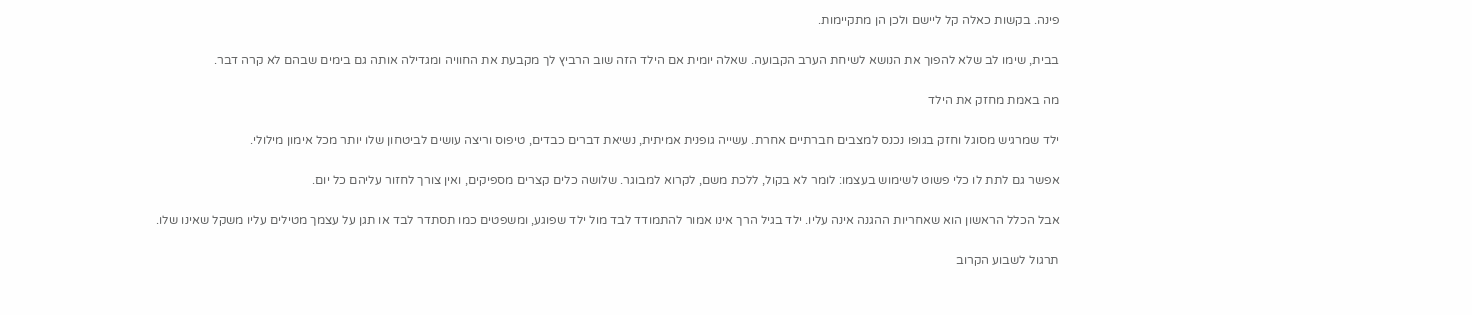פינה. בקשות כאלה קל ליישם ולכן הן מתקיימות.

בבית, שימו לב שלא להפוך את הנושא לשיחת הערב הקבועה. שאלה יומית אם הילד הזה שוב הרביץ לך מקבעת את החוויה ומגדילה אותה גם בימים שבהם לא קרה דבר.

מה באמת מחזק את הילד

ילד שמרגיש מסוגל וחזק בגופו נכנס למצבים חברתיים אחרת. עשייה גופנית אמיתית, נשיאת דברים כבדים, טיפוס וריצה עושים לביטחון שלו יותר מכל אימון מילולי.

אפשר גם לתת לו כלי פשוט לשימוש בעצמו: לומר לא בקול, ללכת משם, לקרוא למבוגר. שלושה כלים קצרים מספיקים, ואין צורך לחזור עליהם כל יום.

אבל הכלל הראשון הוא שאחריות ההגנה אינה עליו. ילד בגיל הרך אינו אמור להתמודד לבד מול ילד שפוגע, ומשפטים כמו תסתדר לבד או תגן על עצמך מטילים עליו משקל שאינו שלו.

תרגול לשבוע הקרוב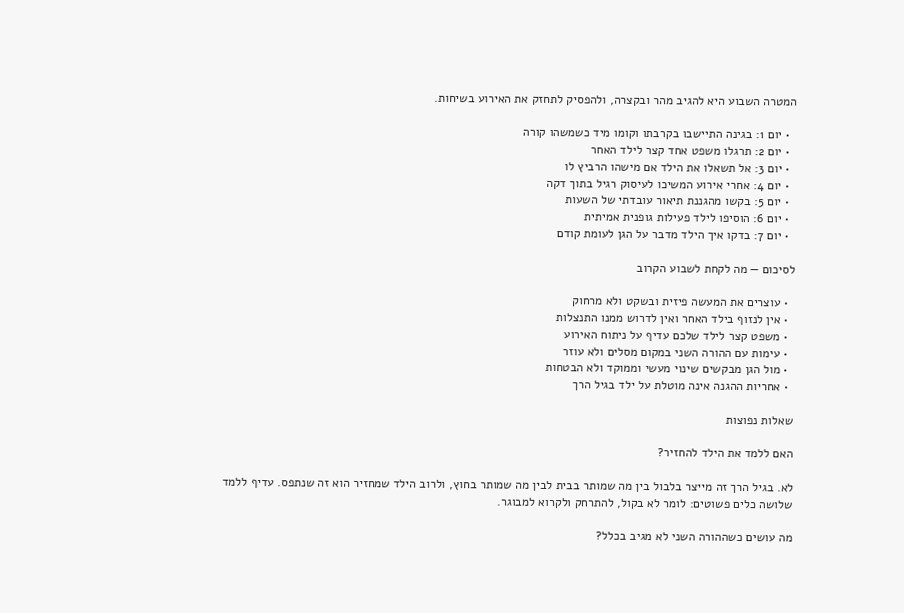המטרה השבוע היא להגיב מהר ובקצרה, ולהפסיק לתחזק את האירוע בשיחות.

  • יום 1: בגינה התיישבו בקרבתו וקומו מיד כשמשהו קורה
  • יום 2: תרגלו משפט אחד קצר לילד האחר
  • יום 3: אל תשאלו את הילד אם מישהו הרביץ לו
  • יום 4: אחרי אירוע המשיכו לעיסוק רגיל בתוך דקה
  • יום 5: בקשו מהגננת תיאור עובדתי של השעות
  • יום 6: הוסיפו לילד פעילות גופנית אמיתית
  • יום 7: בדקו איך הילד מדבר על הגן לעומת קודם

לסיכום — מה לקחת לשבוע הקרוב

  • עוצרים את המעשה פיזית ובשקט ולא מרחוק
  • אין לנזוף בילד האחר ואין לדרוש ממנו התנצלות
  • משפט קצר לילד שלכם עדיף על ניתוח האירוע
  • עימות עם ההורה השני במקום מסלים ולא עוזר
  • מול הגן מבקשים שינוי מעשי וממוקד ולא הבטחות
  • אחריות ההגנה אינה מוטלת על ילד בגיל הרך

שאלות נפוצות

האם ללמד את הילד להחזיר?

לא. בגיל הרך זה מייצר בלבול בין מה שמותר בבית לבין מה שמותר בחוץ, ולרוב הילד שמחזיר הוא זה שנתפס. עדיף ללמד שלושה כלים פשוטים: לומר לא בקול, להתרחק ולקרוא למבוגר.

מה עושים כשההורה השני לא מגיב בכלל?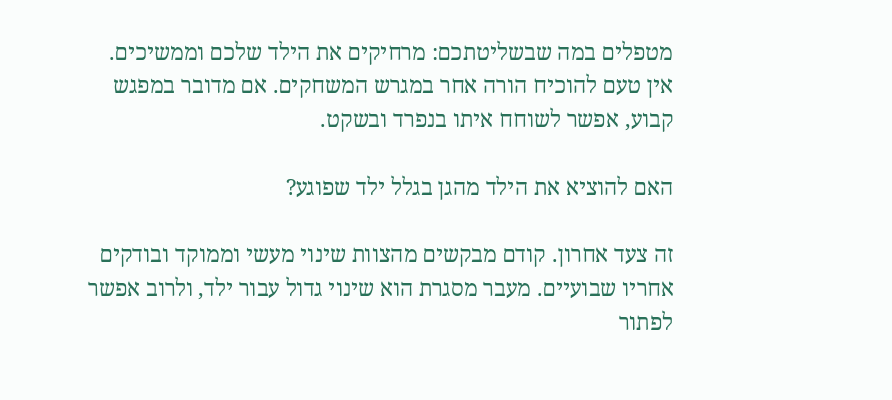מטפלים במה שבשליטתכם: מרחיקים את הילד שלכם וממשיכים. אין טעם להוכיח הורה אחר במגרש המשחקים. אם מדובר במפגש קבוע, אפשר לשוחח איתו בנפרד ובשקט.

האם להוציא את הילד מהגן בגלל ילד שפוגע?

זה צעד אחרון. קודם מבקשים מהצוות שינוי מעשי וממוקד ובודקים אחריו שבועיים. מעבר מסגרת הוא שינוי גדול עבור ילד, ולרוב אפשר לפתור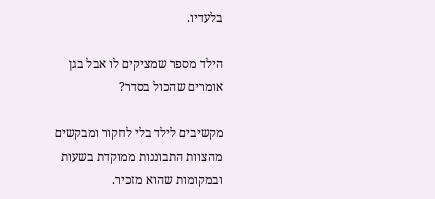בלעדיו.

הילד מספר שמציקים לו אבל בגן אומרים שהכול בסדר?

מקשיבים לילד בלי לחקור ומבקשים מהצוות התבוננות ממוקדת בשעות ובמקומות שהוא מזכיר.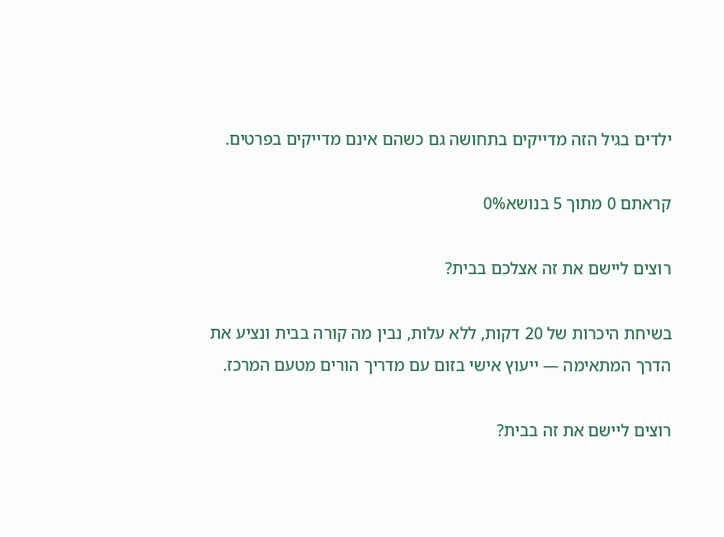ילדים בגיל הזה מדייקים בתחושה גם כשהם אינם מדייקים בפרטים.

קראתם 0 מתוך 5 בנושא0%

רוצים ליישם את זה אצלכם בבית?

בשיחת היכרות של 20 דקות, ללא עלות, נבין מה קורה בבית ונציע את הדרך המתאימה — ייעוץ אישי בזום עם מדריך הורים מטעם המרכז.

רוצים ליישם את זה בבית?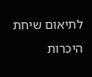לתיאום שיחת היכרות